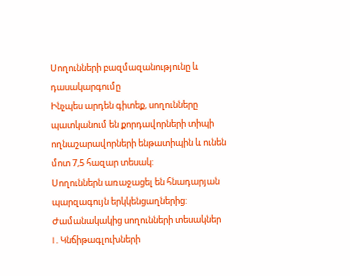Սողունների բազմազանությունը և դասակարգումը
Ինչպես արդեն գիտեք, սողունները պատկանում են քորդավորների տիպի ողնաշարավորների ենթատիպին և ունեն մոտ 7,5 հազար տեսակ:
Սողուններն առաջացել են հնադարյան պարզագույն երկկենցաղներից:
Ժամանակակից սողունների տեսակներ
I . Կնճիթագլուխների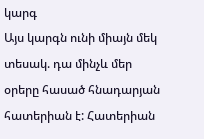կարգ
Այս կարգն ունի միայն մեկ տեսակ. դա մինչև մեր օրերը հասած հնադարյան հատերիան է: Հատերիան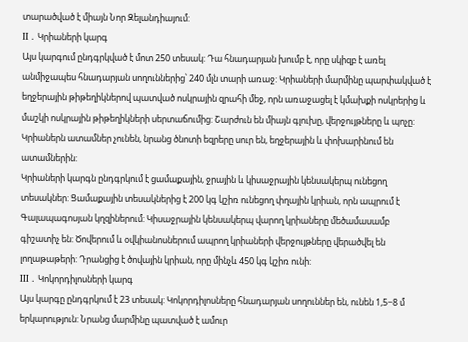տարածված է միայն Նոր Զելանդիայում:
II . Կրիաների կարգ
Այս կարգում ընդգրկված է մոտ 250 տեսակ: Դա հնադարյան խումբ է, որը սկիզբ է առել անմիջապես հնադարյան սողուններից՝ 240 մլն տարի առաջ: Կրիաների մարմինը պարփակված է եղջերային թիթեղիկներով պատված ոսկրային զրահի մեջ, որն առաջացել է կմախքի ոսկրերից և մաշկի ոսկրային թիթեղիկների սերտաճումից: Շարժուն են միայն գլուխը, վերջույթները և պոչը: Կրիաներն ատամներ չունեն, նրանց ծնոտի եզրերը սուր են, եղջերային և փոխարինում են ատամներին:
Կրիաների կարգն ընդգրկում է ցամաքային, ջրային և կիսաջրային կենսակերպ ունեցող տեսակներ: Ցամաքային տեսակներից է 200 կգ կշիռ ունեցող փղային կրիան, որն ապրում է Գալապագոսյան կղզիներում: Կիսաջրային կենսակերպ վարող կրիաները մեծամասամբ գիշատիչ են: Ծովերում և օվկիանոսներում ապրող կրիաների վերջույթները վերածվել են լողաթաթերի: Դրանցից է ծովային կրիան, որը մինչև 450 կգ կշիռ ունի:
III . Կոկորդիլոսների կարգ
Այս կարգը ընդգրկում է 23 տեսակ: Կոկորդիլոսները հնադարյան սողուններ են, ունեն 1,5−8 մ երկարություն: Նրանց մարմինը պատված է ամուր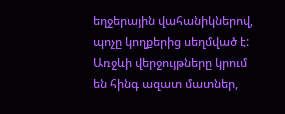եղջերային վահանիկներով, պոչը կողքերից սեղմված է: Առջևի վերջույթները կրում են հինգ ազատ մատներ,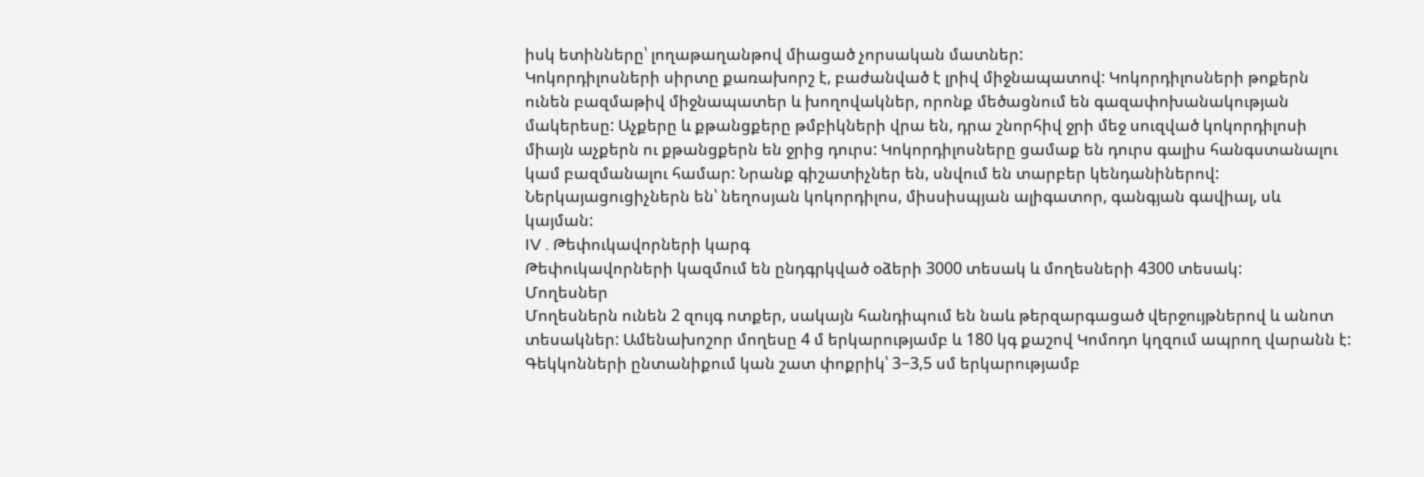իսկ ետինները՝ լողաթաղանթով միացած չորսական մատներ:
Կոկորդիլոսների սիրտը քառախորշ է, բաժանված է լրիվ միջնապատով: Կոկորդիլոսների թոքերն ունեն բազմաթիվ միջնապատեր և խողովակներ, որոնք մեծացնում են գազափոխանակության մակերեսը: Աչքերը և քթանցքերը թմբիկների վրա են, դրա շնորհիվ ջրի մեջ սուզված կոկորդիլոսի միայն աչքերն ու քթանցքերն են ջրից դուրս: Կոկորդիլոսները ցամաք են դուրս գալիս հանգստանալու կամ բազմանալու համար: Նրանք գիշատիչներ են, սնվում են տարբեր կենդանիներով:
Ներկայացուցիչներն են՝ նեղոսյան կոկորդիլոս, միսսիսպյան ալիգատոր, գանգյան գավիալ, սև կայման:
IV . Թեփուկավորների կարգ
Թեփուկավորների կազմում են ընդգրկված օձերի 3000 տեսակ և մողեսների 4300 տեսակ:
Մողեսներ
Մողեսներն ունեն 2 զույգ ոտքեր, սակայն հանդիպում են նաև թերզարգացած վերջույթներով և անոտ տեսակներ: Ամենախոշոր մողեսը 4 մ երկարությամբ և 180 կգ քաշով Կոմոդո կղզում ապրող վարանն է: Գեկկոնների ընտանիքում կան շատ փոքրիկ՝ 3−3,5 սմ երկարությամբ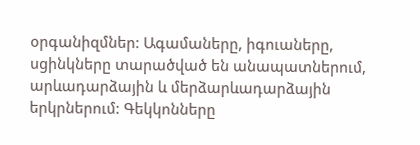օրգանիզմներ: Ագամաները, իգուաները, սցինկները տարածված են անապատներում, արևադարձային և մերձարևադարձային երկրներում: Գեկկոնները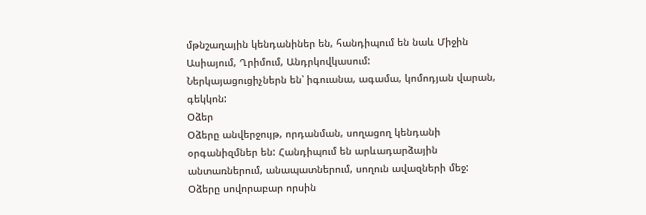մթնշաղային կենդանիներ են, հանդիպում են նաև Միջին Ասիայում, Ղրիմում, Անդրկովկասում:
Ներկայացուցիչներն են՝ իգուանա, ագամա, կոմոդյան վարան, գեկկոն:
Օձեր
Օձերը անվերջույթ, որդանման, սողացող կենդանի օրգանիզմներ են: Հանդիպում են արևադարձային անտառներում, անապատներում, սողուն ավազների մեջ:
Օձերը սովորաբար որսին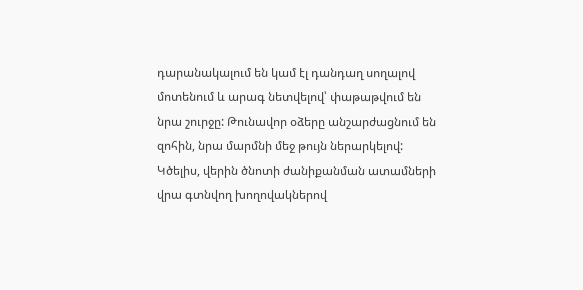դարանակալում են կամ էլ դանդաղ սողալով մոտենում և արագ նետվելով՝ փաթաթվում են նրա շուրջը: Թունավոր օձերը անշարժացնում են զոհին, նրա մարմնի մեջ թույն ներարկելով: Կծելիս, վերին ծնոտի ժանիքանման ատամների վրա գտնվող խողովակներով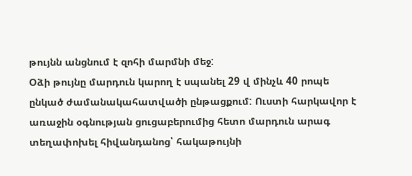թույնն անցնում է զոհի մարմնի մեջ:
Օձի թույնը մարդուն կարող է սպանել 29 վ մինչև 40 րոպե ընկած ժամանակահատվածի ընթացքում: Ուստի հարկավոր է առաջին օգնության ցուցաբերումից հետո մարդուն արագ տեղափոխել հիվանդանոց՝ հակաթույնի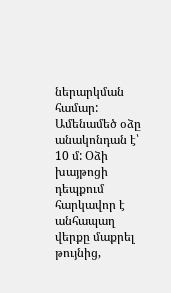ներարկման համար:
Ամենամեծ օձը անակոնդան է՝ 10 մ: Օձի խայթոցի դեպքում հարկավոր է անհապաղ վերքը մաքրել թույնից,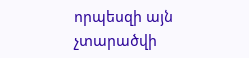որպեսզի այն չտարածվի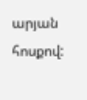արյան հոսքով: